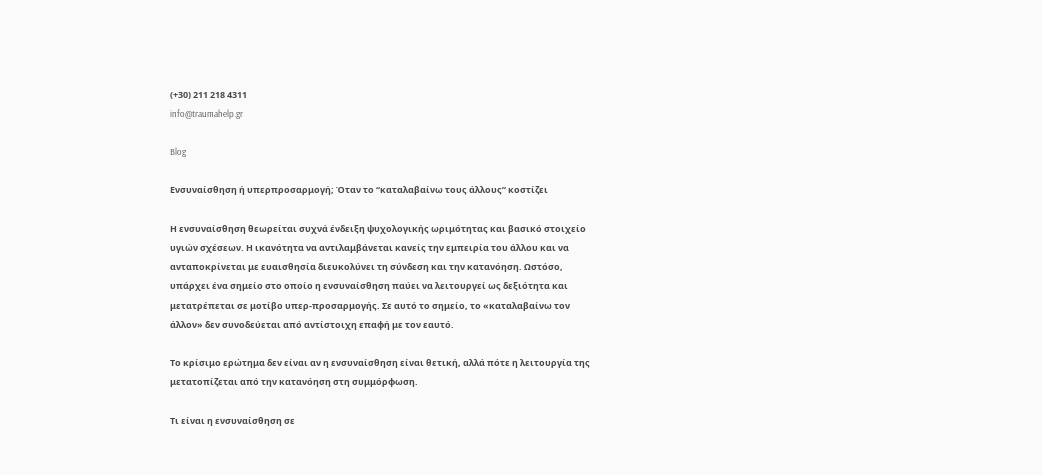(+30) 211 218 4311
info@traumahelp.gr

Blog

Ενσυναίσθηση ή υπερπροσαρμογή; Όταν το “καταλαβαίνω τους άλλους” κοστίζει

Η ενσυναίσθηση θεωρείται συχνά ένδειξη ψυχολογικής ωριμότητας και βασικό στοιχείο υγιών σχέσεων. Η ικανότητα να αντιλαμβάνεται κανείς την εμπειρία του άλλου και να ανταποκρίνεται με ευαισθησία διευκολύνει τη σύνδεση και την κατανόηση. Ωστόσο, υπάρχει ένα σημείο στο οποίο η ενσυναίσθηση παύει να λειτουργεί ως δεξιότητα και μετατρέπεται σε μοτίβο υπερ-προσαρμογής. Σε αυτό το σημείο, το «καταλαβαίνω τον άλλον» δεν συνοδεύεται από αντίστοιχη επαφή με τον εαυτό.

Το κρίσιμο ερώτημα δεν είναι αν η ενσυναίσθηση είναι θετική, αλλά πότε η λειτουργία της μετατοπίζεται από την κατανόηση στη συμμόρφωση.

Τι είναι η ενσυναίσθηση σε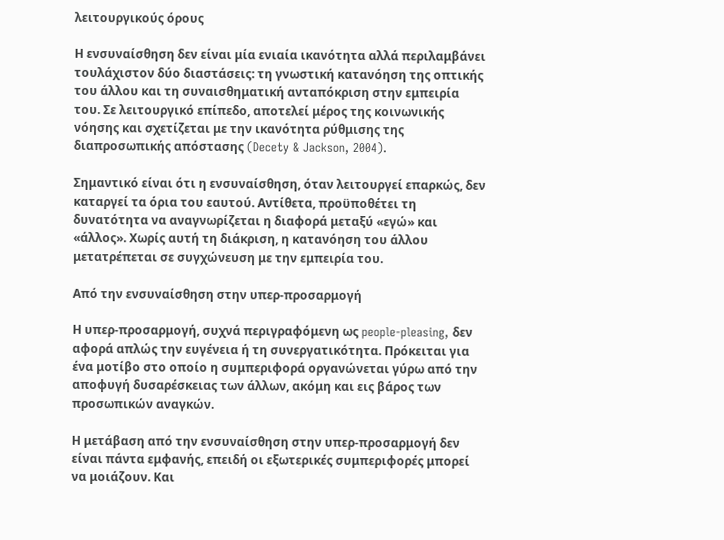λειτουργικούς όρους

Η ενσυναίσθηση δεν είναι μία ενιαία ικανότητα αλλά περιλαμβάνει τουλάχιστον δύο διαστάσεις: τη γνωστική κατανόηση της οπτικής του άλλου και τη συναισθηματική ανταπόκριση στην εμπειρία του. Σε λειτουργικό επίπεδο, αποτελεί μέρος της κοινωνικής νόησης και σχετίζεται με την ικανότητα ρύθμισης της διαπροσωπικής απόστασης (Decety & Jackson, 2004).

Σημαντικό είναι ότι η ενσυναίσθηση, όταν λειτουργεί επαρκώς, δεν καταργεί τα όρια του εαυτού. Αντίθετα, προϋποθέτει τη δυνατότητα να αναγνωρίζεται η διαφορά μεταξύ «εγώ» και «άλλος». Χωρίς αυτή τη διάκριση, η κατανόηση του άλλου μετατρέπεται σε συγχώνευση με την εμπειρία του.

Από την ενσυναίσθηση στην υπερ-προσαρμογή

Η υπερ-προσαρμογή, συχνά περιγραφόμενη ως people-pleasing, δεν αφορά απλώς την ευγένεια ή τη συνεργατικότητα. Πρόκειται για ένα μοτίβο στο οποίο η συμπεριφορά οργανώνεται γύρω από την αποφυγή δυσαρέσκειας των άλλων, ακόμη και εις βάρος των προσωπικών αναγκών.

Η μετάβαση από την ενσυναίσθηση στην υπερ-προσαρμογή δεν είναι πάντα εμφανής, επειδή οι εξωτερικές συμπεριφορές μπορεί να μοιάζουν. Και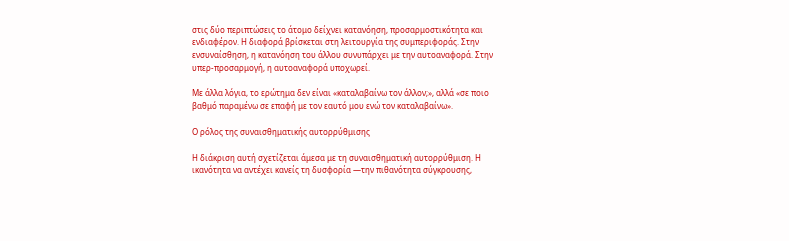στις δύο περιπτώσεις το άτομο δείχνει κατανόηση, προσαρμοστικότητα και ενδιαφέρον. Η διαφορά βρίσκεται στη λειτουργία της συμπεριφοράς. Στην ενσυναίσθηση, η κατανόηση του άλλου συνυπάρχει με την αυτοαναφορά. Στην υπερ-προσαρμογή, η αυτοαναφορά υποχωρεί.

Με άλλα λόγια, το ερώτημα δεν είναι «καταλαβαίνω τον άλλον;», αλλά «σε ποιο βαθμό παραμένω σε επαφή με τον εαυτό μου ενώ τον καταλαβαίνω».

Ο ρόλος της συναισθηματικής αυτορρύθμισης

Η διάκριση αυτή σχετίζεται άμεσα με τη συναισθηματική αυτορρύθμιση. Η ικανότητα να αντέχει κανείς τη δυσφορία —την πιθανότητα σύγκρουσης,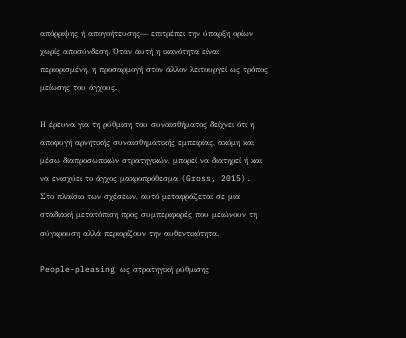απόρριψης ή απογοήτευσης— επιτρέπει την ύπαρξη ορίων χωρίς αποσύνδεση. Όταν αυτή η ικανότητα είναι περιορισμένη, η προσαρμογή στον άλλον λειτουργεί ως τρόπος μείωσης του άγχους.

Η έρευνα για τη ρύθμιση του συναισθήματος δείχνει ότι η αποφυγή αρνητικής συναισθηματικής εμπειρίας, ακόμη και μέσω διαπροσωπικών στρατηγικών, μπορεί να διατηρεί ή και να ενισχύει το άγχος μακροπρόθεσμα (Gross, 2015). Στο πλαίσιο των σχέσεων, αυτό μεταφράζεται σε μια σταδιακή μετατόπιση προς συμπεριφορές που μειώνουν τη σύγκρουση αλλά περιορίζουν την αυθεντικότητα.

People-pleasing ως στρατηγική ρύθμισης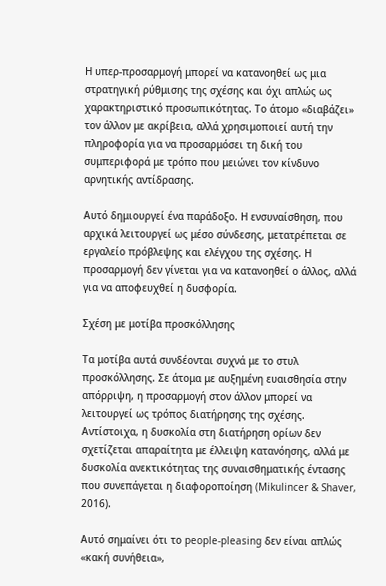Η υπερ-προσαρμογή μπορεί να κατανοηθεί ως μια στρατηγική ρύθμισης της σχέσης και όχι απλώς ως χαρακτηριστικό προσωπικότητας. Το άτομο «διαβάζει» τον άλλον με ακρίβεια, αλλά χρησιμοποιεί αυτή την πληροφορία για να προσαρμόσει τη δική του συμπεριφορά με τρόπο που μειώνει τον κίνδυνο αρνητικής αντίδρασης.

Αυτό δημιουργεί ένα παράδοξο. Η ενσυναίσθηση, που αρχικά λειτουργεί ως μέσο σύνδεσης, μετατρέπεται σε εργαλείο πρόβλεψης και ελέγχου της σχέσης. Η προσαρμογή δεν γίνεται για να κατανοηθεί ο άλλος, αλλά για να αποφευχθεί η δυσφορία.

Σχέση με μοτίβα προσκόλλησης

Τα μοτίβα αυτά συνδέονται συχνά με το στυλ προσκόλλησης. Σε άτομα με αυξημένη ευαισθησία στην απόρριψη, η προσαρμογή στον άλλον μπορεί να λειτουργεί ως τρόπος διατήρησης της σχέσης. Αντίστοιχα, η δυσκολία στη διατήρηση ορίων δεν σχετίζεται απαραίτητα με έλλειψη κατανόησης, αλλά με δυσκολία ανεκτικότητας της συναισθηματικής έντασης που συνεπάγεται η διαφοροποίηση (Mikulincer & Shaver, 2016).

Αυτό σημαίνει ότι το people-pleasing δεν είναι απλώς «κακή συνήθεια»,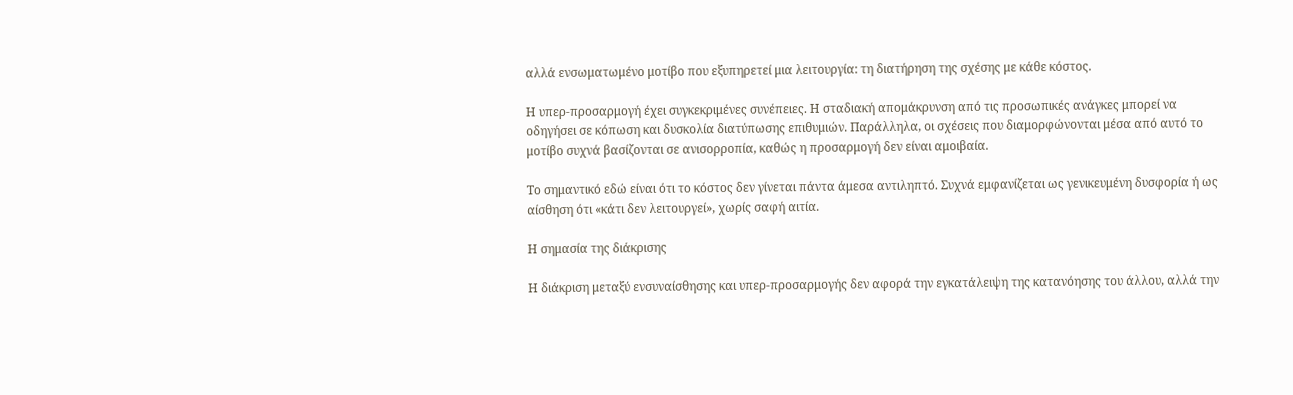αλλά ενσωματωμένο μοτίβο που εξυπηρετεί μια λειτουργία: τη διατήρηση της σχέσης με κάθε κόστος.

Η υπερ-προσαρμογή έχει συγκεκριμένες συνέπειες. Η σταδιακή απομάκρυνση από τις προσωπικές ανάγκες μπορεί να οδηγήσει σε κόπωση και δυσκολία διατύπωσης επιθυμιών. Παράλληλα, οι σχέσεις που διαμορφώνονται μέσα από αυτό το μοτίβο συχνά βασίζονται σε ανισορροπία, καθώς η προσαρμογή δεν είναι αμοιβαία.

Το σημαντικό εδώ είναι ότι το κόστος δεν γίνεται πάντα άμεσα αντιληπτό. Συχνά εμφανίζεται ως γενικευμένη δυσφορία ή ως αίσθηση ότι «κάτι δεν λειτουργεί», χωρίς σαφή αιτία.

Η σημασία της διάκρισης

Η διάκριση μεταξύ ενσυναίσθησης και υπερ-προσαρμογής δεν αφορά την εγκατάλειψη της κατανόησης του άλλου, αλλά την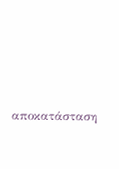αποκατάσταση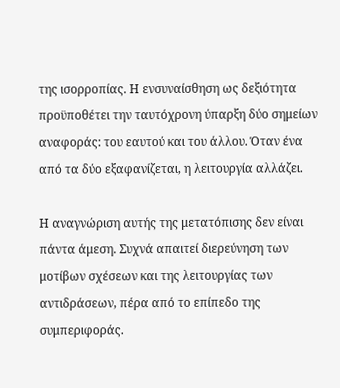της ισορροπίας. Η ενσυναίσθηση ως δεξιότητα προϋποθέτει την ταυτόχρονη ύπαρξη δύο σημείων αναφοράς: του εαυτού και του άλλου. Όταν ένα από τα δύο εξαφανίζεται, η λειτουργία αλλάζει.

Η αναγνώριση αυτής της μετατόπισης δεν είναι πάντα άμεση. Συχνά απαιτεί διερεύνηση των μοτίβων σχέσεων και της λειτουργίας των αντιδράσεων, πέρα από το επίπεδο της συμπεριφοράς.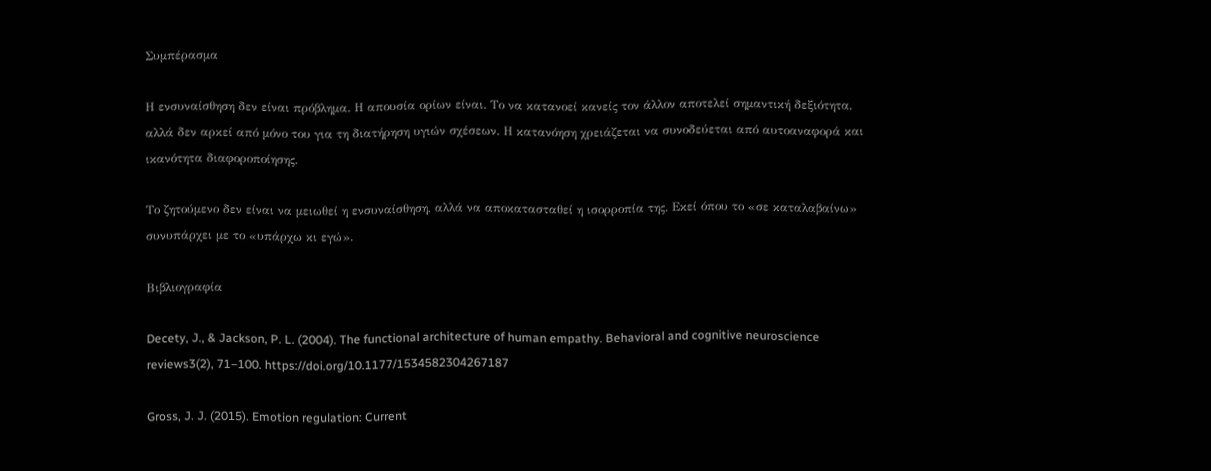Συμπέρασμα

Η ενσυναίσθηση δεν είναι πρόβλημα. Η απουσία ορίων είναι. Το να κατανοεί κανείς τον άλλον αποτελεί σημαντική δεξιότητα, αλλά δεν αρκεί από μόνο του για τη διατήρηση υγιών σχέσεων. Η κατανόηση χρειάζεται να συνοδεύεται από αυτοαναφορά και ικανότητα διαφοροποίησης.

Το ζητούμενο δεν είναι να μειωθεί η ενσυναίσθηση, αλλά να αποκατασταθεί η ισορροπία της. Εκεί όπου το «σε καταλαβαίνω» συνυπάρχει με το «υπάρχω κι εγώ».

Βιβλιογραφία

Decety, J., & Jackson, P. L. (2004). The functional architecture of human empathy. Behavioral and cognitive neuroscience reviews3(2), 71–100. https://doi.org/10.1177/1534582304267187

Gross, J. J. (2015). Emotion regulation: Current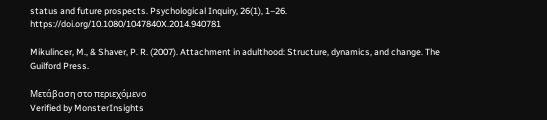status and future prospects. Psychological Inquiry, 26(1), 1–26. https://doi.org/10.1080/1047840X.2014.940781

Mikulincer, M., & Shaver, P. R. (2007). Attachment in adulthood: Structure, dynamics, and change. The Guilford Press.

Μετάβαση στο περιεχόμενο
Verified by MonsterInsights